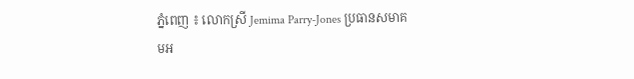ភ្នំពេញ ៖ លោកស្រី Jemima Parry-Jones ប្រធានសមាគមអ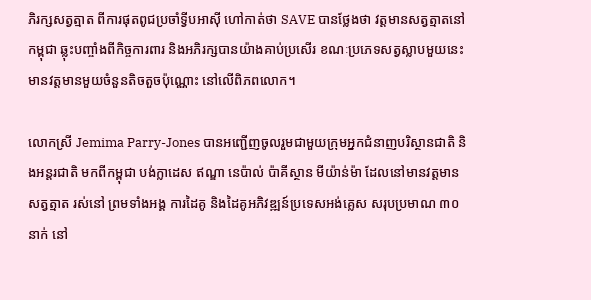ភិរក្សសត្វត្មាត ពីការផុតពូជប្រចាំទ្វីបអាស៊ី ហៅកាត់ថា SAVE បានថ្លែងថា វត្តមានសត្វត្មាតនៅកម្ពុជា ឆ្លុះបញ្ចាំងពីកិច្ចការពារ និងអភិរក្សបានយ៉ាងគាប់ប្រសើរ ខណៈប្រភេទសត្វស្លាបមួយនេះ មានវត្តមានមួយចំនួនតិចតួចប៉ុណ្ណោះ នៅលើពិភពលោក។

លោកស្រី Jemima Parry-Jones បានអញ្ជើញចូលរួមជាមួយក្រុមអ្នកជំនាញបរិស្ថានជាតិ និងអន្តរជាតិ មកពីកម្ពុជា បង់ក្លាដេស ឥណ្ឌា នេប៉ាល់ ប៉ាគីស្ថាន មីយ៉ាន់ម៉ា ដែលនៅមានវត្តមានសត្វត្មាត រស់នៅ ព្រមទាំងអង្គ ការដៃគូ និងដៃគូអភិវឌ្ឍន៍ប្រទេសអង់គ្លេស សរុបប្រមាណ ៣០នាក់ នៅ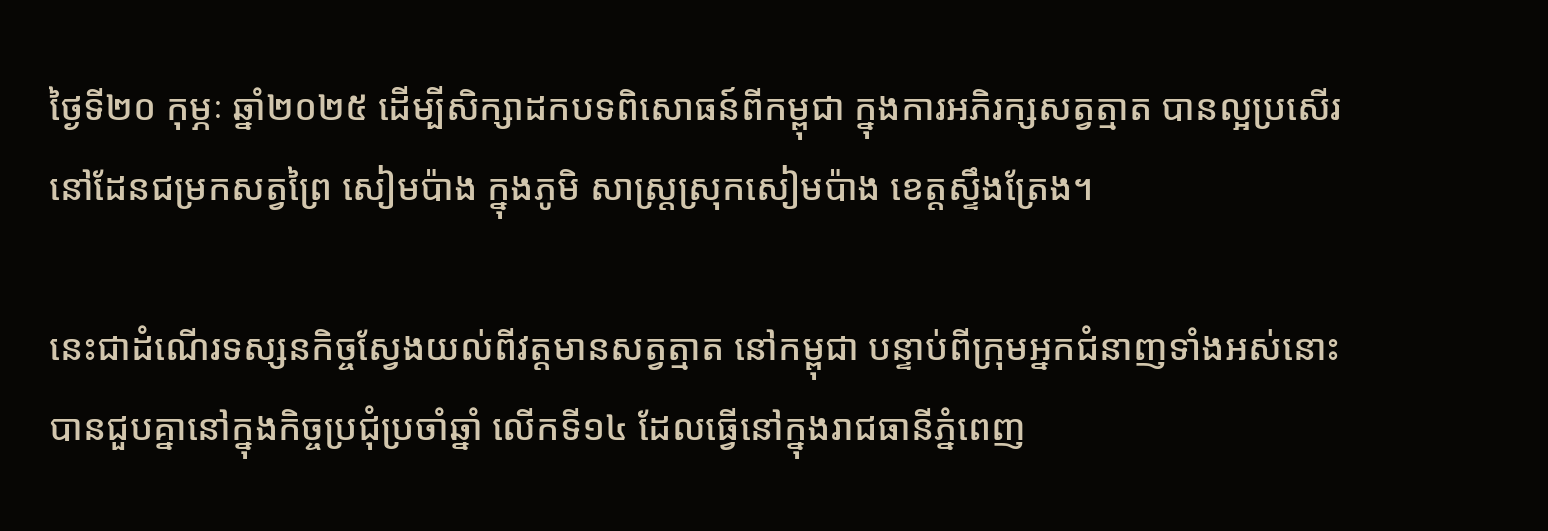ថ្ងៃទី២០ កុម្ភៈ ឆ្នាំ២០២៥ ដើម្បីសិក្សាដកបទពិសោធន៍ពីកម្ពុជា ក្នុងការអភិរក្សសត្វត្មាត បានល្អប្រសើរ នៅដែនជម្រកសត្វព្រៃ សៀមប៉ាង ក្នុងភូមិ សាស្ត្រស្រុកសៀមប៉ាង ខេត្តស្ទឹងត្រែង។

នេះជាដំណើរទស្សនកិច្ចស្វែងយល់ពីវត្តមានសត្វត្មាត នៅកម្ពុជា បន្ទាប់ពីក្រុមអ្នកជំនាញទាំងអស់នោះ បានជួបគ្នានៅក្នុងកិច្ចប្រជុំប្រចាំឆ្នាំ លើកទី១៤ ដែលធ្វើនៅក្នុងរាជធានីភ្នំពេញ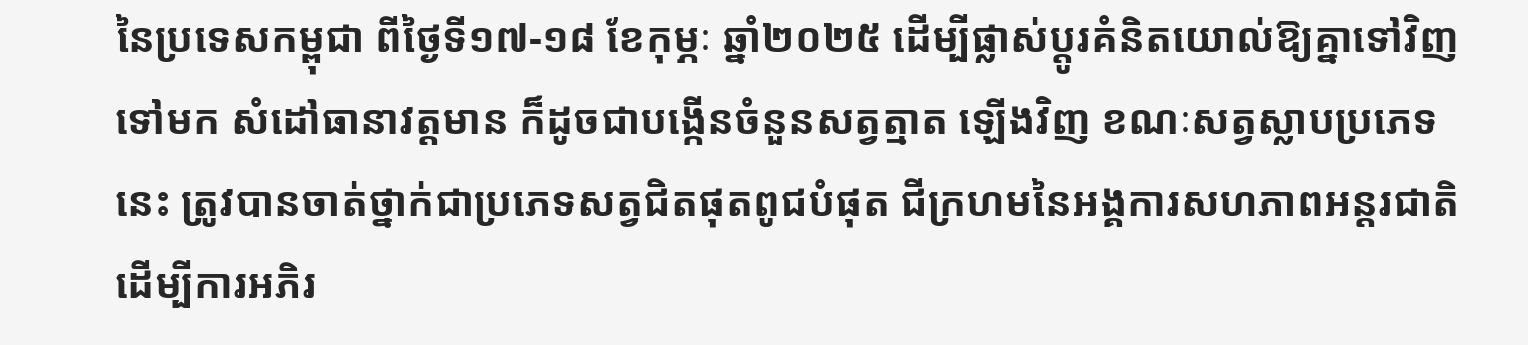នៃប្រទេសកម្ពុជា ពីថ្ងៃទី១៧-១៨ ខែកុម្ភៈ ឆ្នាំ២០២៥ ដើម្បីផ្លាស់ប្តូរគំនិតយោល់ឱ្យគ្នាទៅវិញទៅមក សំដៅធានាវត្តមាន ក៏ដូចជាបង្កើនចំនួនសត្វត្មាត ឡើងវិញ ខណៈសត្វស្លាបប្រភេទនេះ ត្រូវបានចាត់ថ្នាក់ជាប្រភេទសត្វជិតផុតពូជបំផុត ជីក្រហមនៃអង្គការសហភាពអន្តរជាតិ ដើម្បីការអភិរ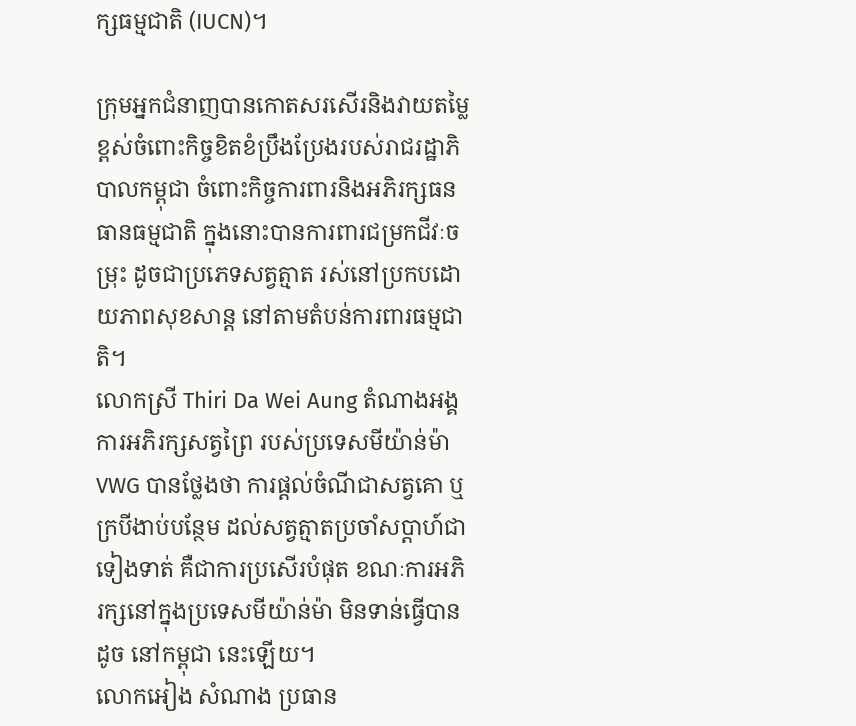ក្សធម្មជាតិ (IUCN)។

ក្រុមអ្នកជំនាញបានកោតសរសើរនិងវាយតម្លៃខ្ពស់ចំពោះកិច្ចខិតខំប្រឹងប្រែងរបស់រាជរដ្ឋាភិបាលកម្ពុជា ចំពោះកិច្ចការពារនិងអភិរក្សធនធានធម្មជាតិ ក្នុងនោះបានការពារជម្រកជីវៈចម្រុះ ដូចជាប្រភេទសត្វត្មាត រស់នៅប្រកបដោយភាពសុខសាន្ត នៅតាមតំបន់ការពារធម្មជាតិ។
លោកស្រី Thiri Da Wei Aung តំណាងអង្គការអភិរក្សសត្វព្រៃ របស់ប្រទេសមីយ៉ាន់ម៉ា VWG បានថ្លែងថា ការផ្តល់ចំណីជាសត្វគោ ឬក្របីងាប់បន្ថែម ដល់សត្វត្មាតប្រចាំសប្តាហ៍ជាទៀងទាត់ គឺជាការប្រសើរបំផុត ខណៈការអភិរក្សនៅក្នុងប្រទេសមីយ៉ាន់ម៉ា មិនទាន់ធ្វើបានដូច នៅកម្ពុជា នេះឡើយ។
លោកអៀង សំណាង ប្រធាន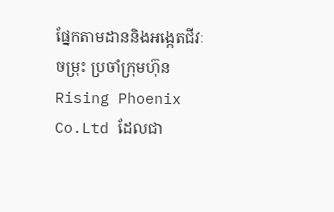ផ្នែកតាមដាននិងអង្កេតជីវៈចម្រុះ ប្រចាំក្រុមហ៊ុន Rising Phoenix Co.Ltd ដែលជា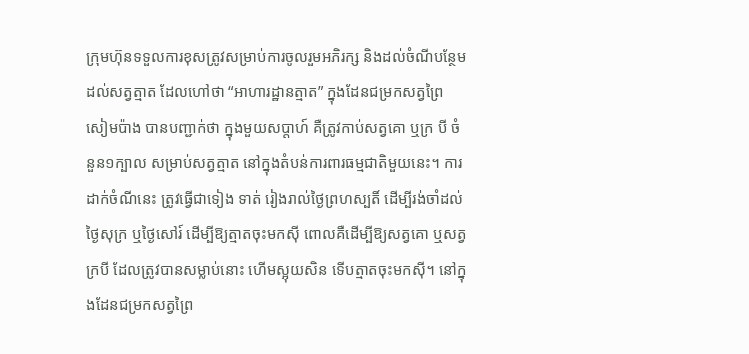ក្រុមហ៊ុនទទួលការខុសត្រូវសម្រាប់ការចូលរួមអភិរក្ស និងដល់ចំណីបន្ថែមដល់សត្វត្មាត ដែលហៅថា “អាហារដ្ឋានត្មាត” ក្នុងដែនជម្រកសត្វព្រៃ សៀមប៉ាង បានបញ្ជាក់ថា ក្នុងមួយសប្តាហ៍ គឺត្រូវកាប់សត្វគោ ឬក្រ បី ចំនួន១ក្បាល សម្រាប់សត្វត្មាត នៅក្នុងតំបន់ការពារធម្មជាតិមួយនេះ។ ការដាក់ចំណីនេះ ត្រូវធ្វើជាទៀង ទាត់ រៀងរាល់ថ្ងៃព្រហស្បតិ៍ ដើម្បីរង់ចាំដល់ថ្ងៃសុក្រ ឬថ្ងៃសៅរ៍ ដើម្បីឱ្យត្មាតចុះមកស៊ី ពោលគឺដើម្បីឱ្យសត្វគោ ឬសត្វក្របី ដែលត្រូវបានសម្លាប់នោះ ហើមស្អុយសិន ទើបត្មាតចុះមកស៊ី។ នៅក្នុងដែនជម្រកសត្វព្រៃ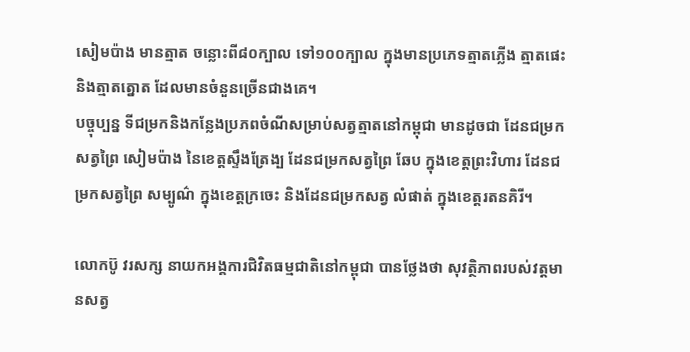សៀមប៉ាង មានត្មាត ចន្លោះពី៨០ក្បាល ទៅ១០០ក្បាល ក្នុងមានប្រភេទត្មាតភ្លើង ត្មាតផេះ និងត្មាតត្នោត ដែលមានចំនួនច្រើនជាងគេ។
បច្ចុប្បន្ន ទីជម្រកនិងកន្លែងប្រភពចំណីសម្រាប់សត្វត្មាតនៅកម្ពុជា មានដូចជា ដែនជម្រកសត្វព្រៃ សៀមប៉ាង នៃខេត្តស្ទឹងត្រែង្ប ដែនជម្រកសត្វព្រៃ ឆែប ក្នុងខេត្តព្រះវិហារ ដែនជម្រកសត្វព្រៃ សម្បូណ៌ ក្នុងខេត្តក្រចេះ និងដែនជម្រកសត្វ លំផាត់ ក្នុងខេត្តរតនគិរី។

លោកប៊ូ វរសក្ស នាយកអង្គការជិវិតធម្មជាតិនៅកម្ពុជា បានថ្លែងថា សុវត្ថិភាពរបស់វត្តមានសត្វ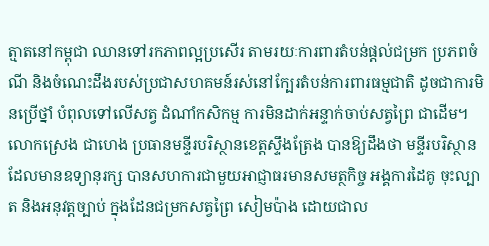ត្មាតនៅកម្ពុជា ឈានទៅរកភាពល្អប្រសើរ តាមរយៈការពារតំបន់ផ្តល់ជម្រក ប្រភពចំណី និងចំណេះដឹងរបស់ប្រជាសហគមន៍រស់នៅក្បែរតំបន់ការពារធម្មជាតិ ដូចជាការមិនប្រើថ្នាំ បំពុលទៅលើសត្វ ដំណាំកសិកម្ម ការមិនដាក់អន្ទាក់ចាប់សត្វព្រៃ ជាដើម។
លោកស្រេង ជាហេង ប្រធានមន្ទីរបរិស្ថានខេត្តស្ទឹងត្រែង បានឱ្យដឹងថា មន្ទីរបរិស្ថាន ដែលមានឧទ្យានុរក្ស បានសហការជាមួយអាជ្ញាធរមានសមត្ថកិច្ច អង្គការដៃគូ ចុះល្បាត និងអនុវត្តច្បាប់ ក្នុងដែនជម្រកសត្វព្រៃ សៀមប៉ាង ដោយជាល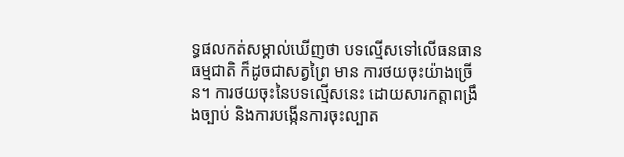ទ្ធផលកត់សម្គាល់ឃើញថា បទល្មើសទៅលើធនធានធម្មជាតិ ក៏ដូចជាសត្វព្រៃ មាន ការថយចុះយ៉ាងច្រើន។ ការថយចុះនៃបទល្មើសនេះ ដោយសារកត្តាពង្រឹងច្បាប់ និងការបង្កើនការចុះល្បាត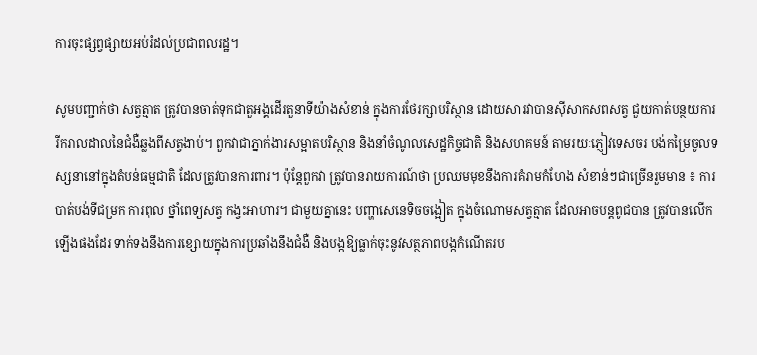ការចុះផ្សព្វផ្សាយអប់រំដល់ប្រជាពលរដ្ឋ។

សូមបញ្ជាក់ថា សត្វត្មាត ត្រូវបានចាត់ទុកជាតួអង្គដើរតួនាទីយ៉ាងសំខាន់ ក្នុងការថែរក្សាបរិស្ថាន ដោយសារវាបានស៊ីសាកសពសត្វ ជួយកាត់បន្ថយការរីករាលដាលនៃជំងឺឆ្លងពីសត្វងាប់។ ពួកវាជាភ្នាក់ងារសម្អាតបរិស្ថាន និងនាំចំណូលសេដ្ឋកិច្ចជាតិ និងសហគមន៍ តាមរយៈភ្ញៀវទេសចរ បង់កម្រៃចូលទស្សនានៅក្នុងតំបន់ធម្មជាតិ ដែលត្រូវបានការពារ។ ប៉ុន្តែពួកវា ត្រូវបានរាយការណ៍ថា ប្រឈមមុខនឹងការគំរាមកំហែង សំខាន់ៗជាច្រើនរួមមាន ៖ ការបាត់បង់ទីជម្រក ការពុល ថ្នាំពេទ្យសត្វ កង្វះអាហារ។ ជាមួយគ្នានេះ បញ្ហាសេនេទិចចង្អៀត ក្នុងចំណោមសត្វត្មាត ដែលអាចបន្តពូជបាន ត្រូវបានលើកឡើងផងដែរ ទាក់ទងនឹងការខ្សោយក្នុងការប្រឆាំងនឹងជំងឺ និងបង្កឱ្យធ្លាក់ចុះនូវសត្ថភាពបង្កកំណើតរប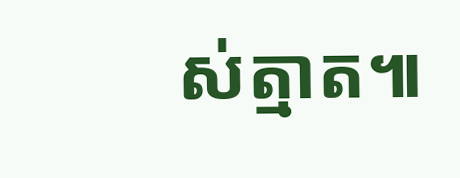ស់ត្មាត៕